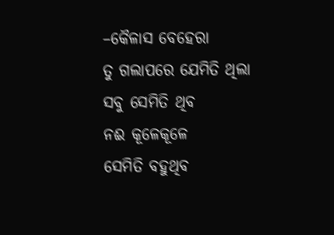–କୈଳାସ ବେହେରା
ତୁ ଗଲାପରେ ଯେମିତି ଥିଲା
ସବୁ ସେମିତି ଥିବ
ନଈ କୂଳେକୂଳେ
ସେମିତି ବହୁଥିବ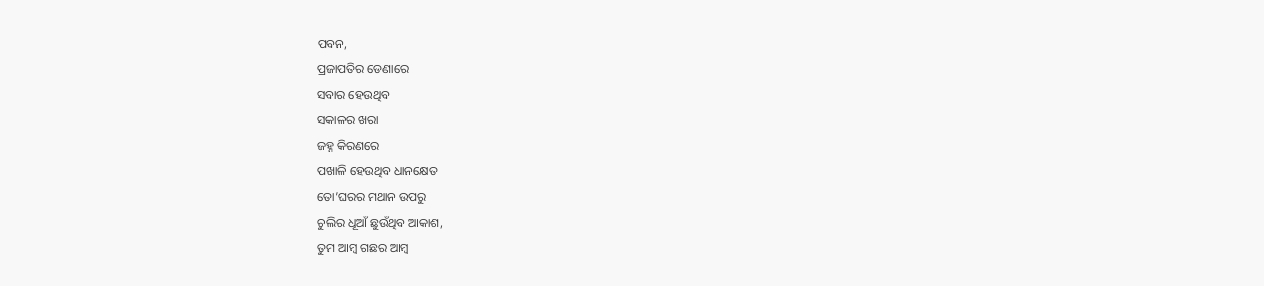ପବନ,
ପ୍ରଜାପତିର ଡେଣାରେ
ସବାର ହେଉଥିବ
ସକାଳର ଖରା
ଜହ୍ନ କିରଣରେ
ପଖାଳି ହେଉଥିବ ଧାନକ୍ଷେତ
ତୋ’ଘରର ମଥାନ ଉପରୁ
ଚୁଲିର ଧୂଆଁ ଛୁଉଁଥିବ ଆକାଶ,
ତୁମ ଆମ୍ବ ଗଛର ଆମ୍ବ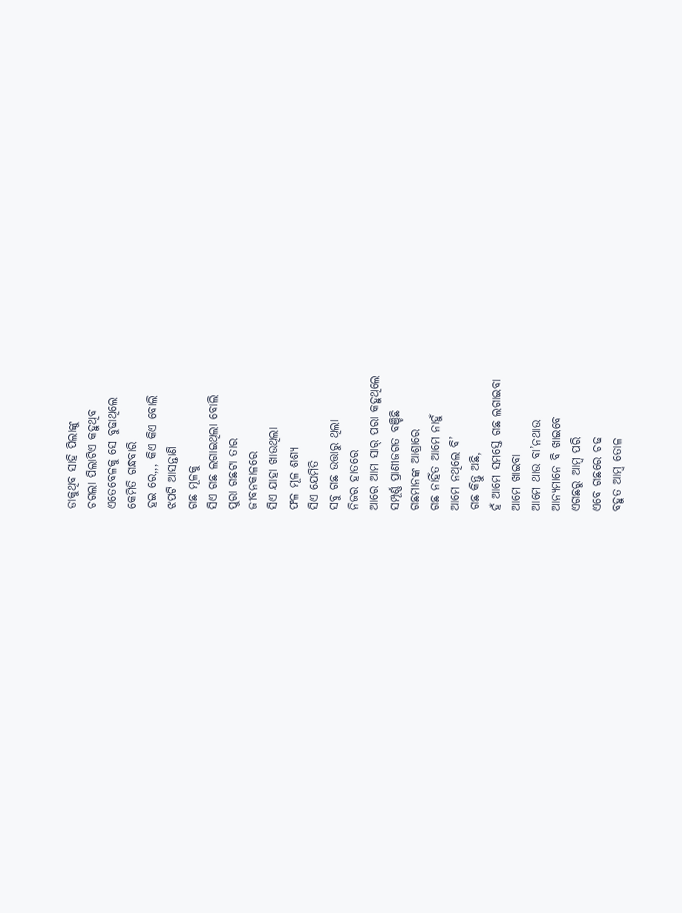ଡାକୁଥିବ ସାହି ପିଲାଙ୍କୁ
ଚଗଲା ପିଲାଟିଏ କହୁଥିବ
ଏତେବେଳକୁ ସେ ବୁଢାଥିଲେ
କେମିତି ଗନ୍ଧବାରି
ହଇ ରେ,,, କିଏ କିଏ ବୋଲି
ଝପଟି ଆସନ୍ତାଣି
ଗଛ ମୂଳକୁ
ସିଏ ଗଛ ଲଗାଇଥିଲା ବୋଲି
ପୁରା ଗଛଟା ତାର
ଜୀବନକାଳରେ
ସିଏ ଯାହା ଖାଉଥିଲା
ଫଳ ମୂଳ ଶଶ୍ୟ
ସିଏ ଯେମିତି
ସବୁ ଗଛ ଉତ୍ତାରୁ ଥିଲା
ନିଜର ହାତରେ
ଆରେ ଆମ ସାର୍ ପରା କହୁଥିଲେ
ସମ୍ପୂର୍ଣ୍ଣ ପ୍ରାଣୀଜଗତ ବଞ୍ଚିଛି
ଗଛମାନଙ୍କ ଆଶ୍ରାରେ
ଗଛ ନାହିଁତ ଆମେ ନାହୁଁ
ଆମେ ନଥିଲେ ବି’
ଗଛ କିନ୍ତୁ ଅଛି,
ହଁ ଆମେ ସମସ୍ତେ ଗଛ ଲଗାଇବା
ଆମେ ଖାଇବା
ଆମେ ଥାଉ ବା’ନଥାଉ
ଆନ୍ୟମାନେ ବି ଖାଇବେ
ଏଗଛରୁ ଆମ୍ବ ପରି
ଏବେ ଗଛରେ ଚଢ
ବହୁତ ଆମ୍ବ ତୋଳ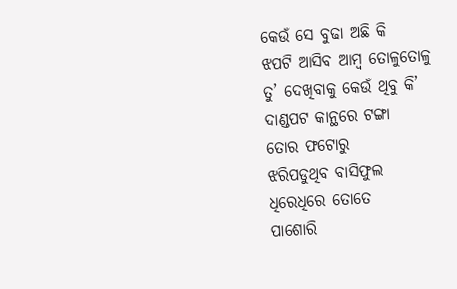କେଉଁ ସେ ବୁଢା ଅଛି କି
ଝପଟି ଆସିବ ଆମ୍ବ ତୋଳୁତୋଳୁ
ତୁ’ ଦେଖିବାକୁ କେଉଁ ଥିବୁ କି’
ଦାଣ୍ଡପଟ କାନ୍ଥରେ ଟଙ୍ଗା
ତୋର ଫଟୋରୁ
ଝରିପଡୁଥିବ ବାସିଫୁଲ
ଧିରେଧିରେ ତୋତେ
ପାଶୋରି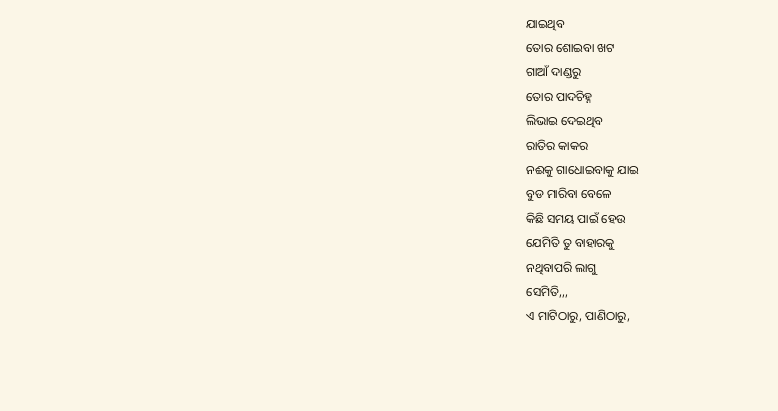ଯାଇଥିବ
ତୋର ଶୋଇବା ଖଟ
ଗାଆଁ ଦାଣ୍ଡରୁ
ତୋର ପାଦଚିହ୍ନ
ଲିଭାଇ ଦେଇଥିବ
ରାତିର କାକର
ନଈକୁ ଗାଧୋଇବାକୁ ଯାଇ
ବୁଡ ମାରିବା ବେଳେ
କିଛି ସମୟ ପାଇଁ ହେଉ
ଯେମିତି ତୁ ବାହାରକୁ
ନଥିବାପରି ଲାଗୁ
ସେମିତି,,,
ଏ ମାଟିଠାରୁ, ପାଣିଠାରୁ,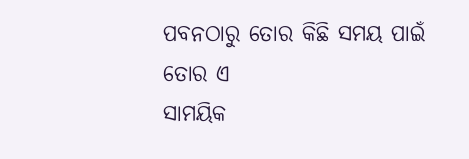ପବନଠାରୁ ତୋର କିଛି ସମୟ ପାଇଁ
ତୋର ଏ
ସାମୟିକ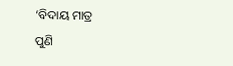‘ବିଦାୟ ମାତ୍ର
ପୁଣି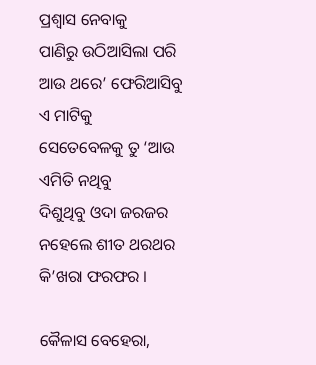ପ୍ରଶ୍ବାସ ନେବାକୁ
ପାଣିରୁ ଉଠିଆସିଲା ପରି
ଆଉ ଥରେ’ ଫେରିଆସିବୁ
ଏ ମାଟିକୁ
ସେତେବେଳକୁ ତୁ ‘ଆଉ
ଏମିତି ନଥିବୁ
ଦିଶୁଥିବୁ ଓଦା ଜରଜର
ନହେଲେ ଶୀତ ଥରଥର
କି’ଖରା ଫରଫର ।

କୈଳାସ ବେହେରା,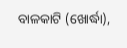ବାଳକାଟି (ଖୋର୍ଦ୍ଧା),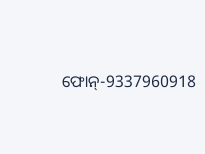ଫୋନ୍-9337960918